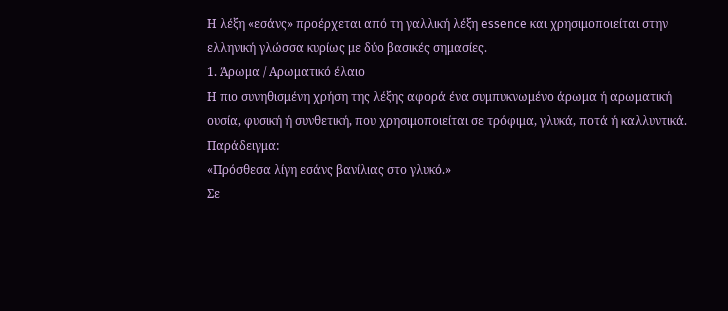Η λέξη «εσάνς» προέρχεται από τη γαλλική λέξη essence και χρησιμοποιείται στην ελληνική γλώσσα κυρίως με δύο βασικές σημασίες.
1. Άρωμα / Αρωματικό έλαιο
Η πιο συνηθισμένη χρήση της λέξης αφορά ένα συμπυκνωμένο άρωμα ή αρωματική ουσία, φυσική ή συνθετική, που χρησιμοποιείται σε τρόφιμα, γλυκά, ποτά ή καλλυντικά.
Παράδειγμα:
«Πρόσθεσα λίγη εσάνς βανίλιας στο γλυκό.»
Σε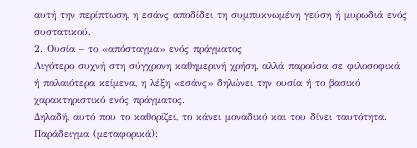αυτή την περίπτωση, η εσάνς αποδίδει τη συμπυκνωμένη γεύση ή μυρωδιά ενός συστατικού.
2. Ουσία – το «απόσταγμα» ενός πράγματος
Λιγότερο συχνή στη σύγχρονη καθημερινή χρήση, αλλά παρούσα σε φιλοσοφικά ή παλαιότερα κείμενα, η λέξη «εσάνς» δηλώνει την ουσία ή το βασικό χαρακτηριστικό ενός πράγματος.
Δηλαδή, αυτό που το καθορίζει, το κάνει μοναδικό και του δίνει ταυτότητα.
Παράδειγμα (μεταφορικά):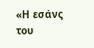«Η εσάνς του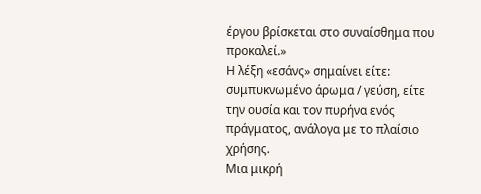έργου βρίσκεται στο συναίσθημα που προκαλεί.»
Η λέξη «εσάνς» σημαίνει είτε:
συμπυκνωμένο άρωμα / γεύση, είτε
την ουσία και τον πυρήνα ενός πράγματος, ανάλογα με το πλαίσιο χρήσης.
Μια μικρή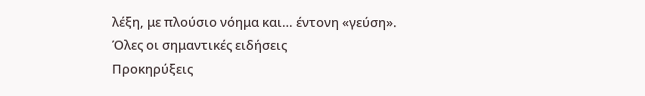λέξη, με πλούσιο νόημα και… έντονη «γεύση».
Όλες οι σημαντικές ειδήσεις
Προκηρύξεις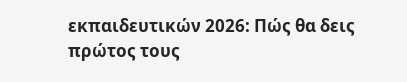εκπαιδευτικών 2026: Πώς θα δεις πρώτος τους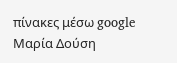πίνακες μέσω google
Μαρία Δούση